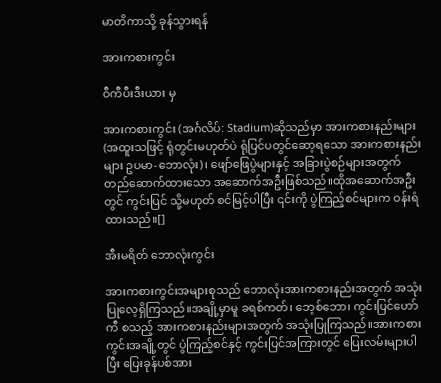မာတိကာသို့ ခုန်သွားရန်

အားကစားကွင်း

ဝီကီပီးဒီးယား မှ

အားကစားကွင်း (အင်္ဂလိပ်: Stadium)ဆိုသည်မှာ အားကစားနည်းများ (အထူးသဖြင့် ရုံတွင်းမဟုတ်ပဲ ရုံပြင်ပတွင်ဆော့ရသော အားကစားနည်းများ ဥပမာ-ဘောလုံး)၊ ဖျော်ဖြေပွဲများနှင့် အခြားပွဲစဉ်များအတွက် တည်ဆောက်ထားသော အဆောက်အဦးဖြစ်သည်။ထိုအဆောက်အဦးတွင် ကွင်းပြင် သို့မဟုတ် စင်မြင့်ပါပြီး ၎င်းကို ပွဲကြည့်စင်များက ဝန်းရံထားသည်။[]

အီးမရိတ် ဘောလုံးကွင်း

အားကစားကွင်းအများစုသည် ဘောလုံးအားကစားနည်းအတွက် အသုံးပြုလေ့ရှိကြသည်။အချို့မှာမူ ခရစ်ကတ်၊ ဘေ့စ်ဘော၊ ကွင်းပြင်ဟော်ကီ စသည့် အားကစားနည်းများအတွက် အသုံးပြုကြသည်။အားကစားကွင်းအချို့တွင် ပွဲကြည့်စင်နှင့် ကွင်းပြင်အကြားတွင် ပြေးလမ်းများပါပြီး ပြေးခုန်ပစ်အား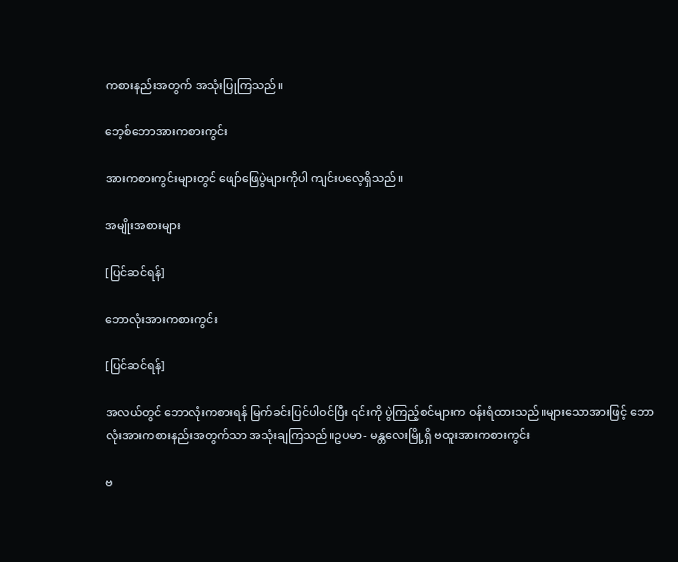ကစားနည်းအတွက် အသုံးပြုကြသည်။

ဘေ့စ်ဘောအားကစားကွင်း

အားကစားကွင်းများတွင် ဖျော်ဖြေပွဲများကိုပါ ကျင်းပလေ့ရှိသည်။

အမျိုးအစားများ

[ပြင်ဆင်ရန်]

ဘောလုံးအားကစားကွင်း

[ပြင်ဆင်ရန်]

အလယ်တွင် ဘောလုံးကစားရန် မြက်ခင်းပြင်ပါဝင်ပြီး ၎င်းကို ပွဲကြည့်စင်များက ဝန်းရံထားသည်။များသောအားဖြင့် ဘောလုံးအားကစားနည်းအတွက်သာ အသုံးချကြသည်။ဥပမာ- မန္တလေးမြို့ရှိ ဗထူးအားကစားကွင်း

ဗ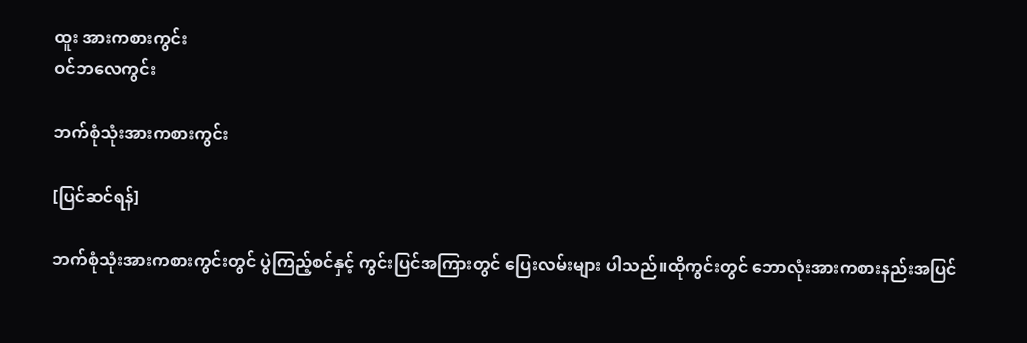ထူး အားကစားကွင်း
ဝင်ဘလေကွင်း

ဘက်စုံသုံးအားကစားကွင်း

[ပြင်ဆင်ရန်]

ဘက်စုံသုံးအားကစားကွင်းတွင် ပွဲကြည့်စင်နှင့် ကွင်းပြင်အကြားတွင် ပြေးလမ်းများ ပါသည်။ထိုကွင်းတွင် ဘောလုံးအားကစားနည်းအပြင်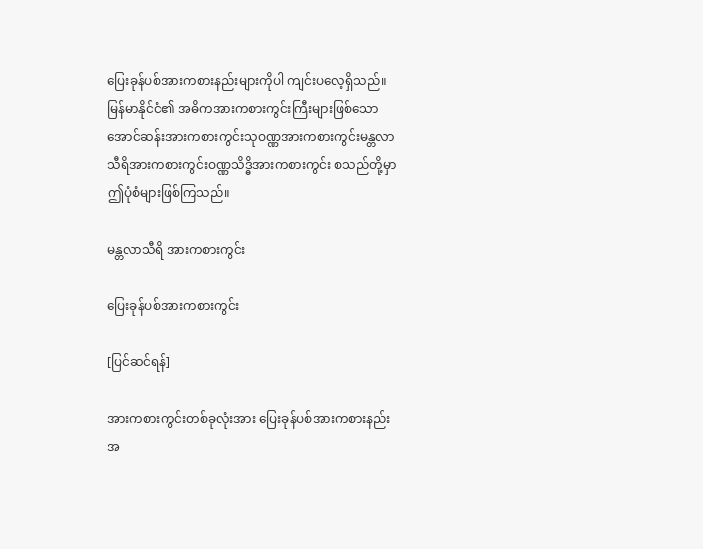ပြေးခုန်ပစ်အားကစားနည်းများကိုပါ ကျင်းပလေ့ရှိသည်။မြန်မာနိုင်ငံ၏ အဓိကအားကစားကွင်းကြီးများဖြစ်သော အောင်ဆန်းအားကစားကွင်းသုဝဏ္ဏအားကစားကွင်းမန္တလာသီရိအားကစားကွင်းဝဏ္ဏသိဒ္ဓိအားကစားကွင်း စသည်တို့မှာ ဤပုံစံများဖြစ်ကြသည်။

မန္တလာသီရိ အားကစားကွင်း

ပြေးခုန်ပစ်အားကစားကွင်း

[ပြင်ဆင်ရန်]

အားကစားကွင်းတစ်ခုလုံးအား ပြေးခုန်ပစ်အားကစားနည်းအ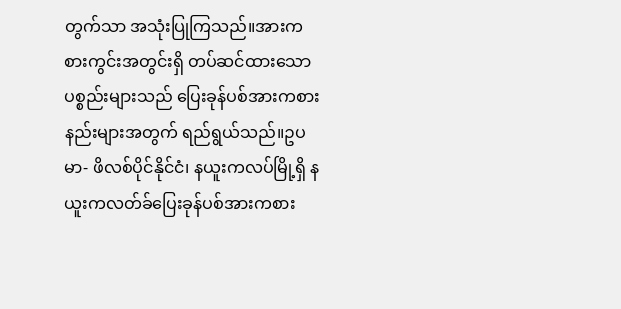တွက်သာ အသုံးပြုကြသည်။အားကစားကွင်းအတွင်းရှိ တပ်ဆင်ထားသော ပစ္စည်းများသည် ပြေးခုန်ပစ်အားကစားနည်းများအတွက် ရည်ရွယ်သည်။ဥပမာ- ဖိလစ်ပိုင်နိုင်ငံ၊ နယူးကလပ်မြို့ရှိ နယူးကလတ်ခ်ပြေးခုန်ပစ်အားကစား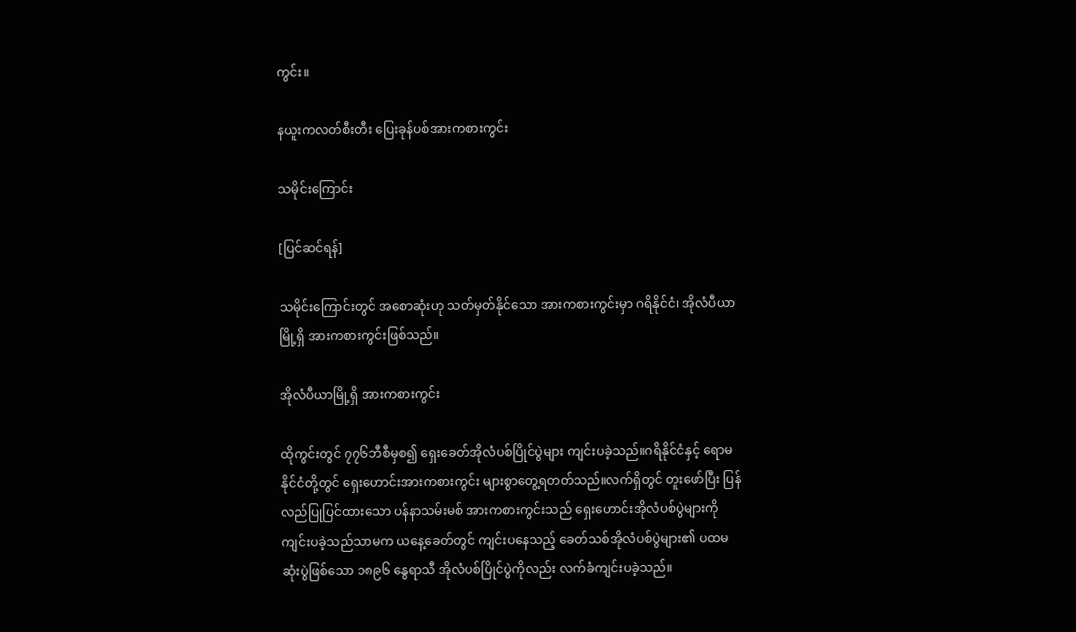ကွင်း။

နယူးကလတ်စီးတီး ပြေးခုန်ပစ်အားကစားကွင်း

သမိုင်းကြောင်း

[ပြင်ဆင်ရန်]

သမိုင်းကြောင်းတွင် အစောဆုံးဟု သတ်မှတ်နိုင်သော အားကစားကွင်းမှာ ဂရိနိုင်ငံ၊ အိုလံပီယာမြို့ရှိ အားကစားကွင်းဖြစ်သည်။

အိုလံပီယာမြို့ရှိ အားကစားကွင်း

ထိုကွင်းတွင် ၇၇၆ဘီစီမှစ၍ ရှေးခေတ်အိုလံပစ်ပြိုင်ပွဲများ ကျင်းပခဲ့သည်။ဂရိနိုင်ငံနှင့် ရောမနိုင်ငံတို့တွင် ရှေးဟောင်းအားကစားကွင်း များစွာတွေ့ရတတ်သည်။လက်ရှိတွင် တူးဖော်ပြီး ပြန်လည်ပြုပြင်ထားသော ပန်နာသမ်းမစ် အားကစားကွင်းသည် ရှေးဟောင်းအိုလံပစ်ပွဲများကို ကျင်းပခဲ့သည်သာမက ယနေ့ခေတ်တွင် ကျင်းပနေသည့် ခေတ်သစ်အိုလံပစ်ပွဲများ၏ ပထမဆုံးပွဲဖြစ်သော ၁၈၉၆ နွေရာသီ အိုလံပစ်ပြိုင်ပွဲကိုလည်း လက်ခံကျင်းပခဲ့သည်။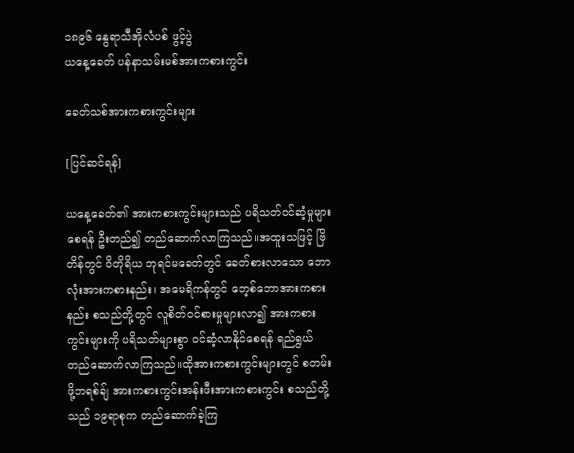၁၈၉၆ နွေရာသီအိုလံပစ် ဖွင့်ပွဲ
ယနေ့ခေတ် ပန်နာသမ်းမစ်အားကစားကွင်း

ခေတ်သစ်အားကစားကွင်းများ

[ပြင်ဆင်ရန်]

ယနေ့ခေတ်၏ အားကစားကွင်းများသည် ပရိသတ်ဝင်ဆံ့မှုများစေရန် ဦးတည်၍ တည်ဆောက်လာကြသည်။အထူးသဖြင့် ဗြိတိန်တွင် ဝိတိုရိယ ဘုရင်မခေတ်တွင် ခေတ်စားလာသော ဘောလုံးအားကစားနည်း၊ အမေရိကန်တွင် ဘေ့စ်ဘောအားကစားနည်း စသည်တို့တွင် လူစိတ်ဝင်စားမှုများလာ၍ အားကစားကွင်းများကို ပရိသတ်များစွာ ဝင်ဆံ့လာနိုင်စေရန် ရည်ရွယ်တည်ဆောက်လာကြသည်။ထိုအားကစားကွင်းများတွင် စတမ်းဖို့ဘရစ်ချ် အားကစားကွင်းအန်းဖီးအားကစားကွင်း စသည်တို့သည် ၁၉ရာစုက တည်ဆောက်ခဲ့ကြ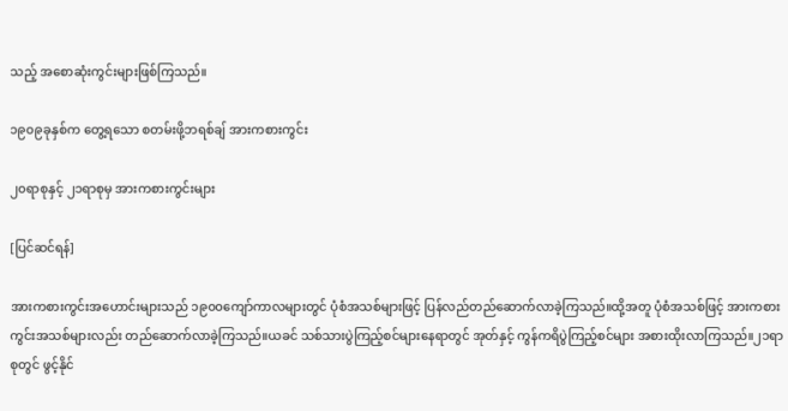သည့် အစောဆုံးကွင်းများဖြစ်ကြသည်။

၁၉၀၉ခုနှစ်က တွေ့ရသော စတမ်းဖို့ဘရစ်ချ် အားကစားကွင်း

၂၀ရာစုနှင့် ၂၁ရာစုမှ အားကစားကွင်းများ

[ပြင်ဆင်ရန်]

အားကစားကွင်းအဟောင်းများသည် ၁၉၀၀ကျော်ကာလများတွင် ပုံစံအသစ်များဖြင့် ပြန်လည်တည်ဆောက်လာခဲ့ကြသည်။ထို့အတူ ပုံစံအသစ်ဖြင့် အားကစားကွင်းအသစ်များလည်း တည်ဆောက်လာခဲ့ကြသည်။ယခင် သစ်သားပွဲကြည့်စင်များနေရာတွင် အုတ်နှင့် ကွန်ကရိပွဲကြည့်စင်များ အစားထိုးလာကြသည်။၂၁ရာစုတွင် ဖွင့်နိုင်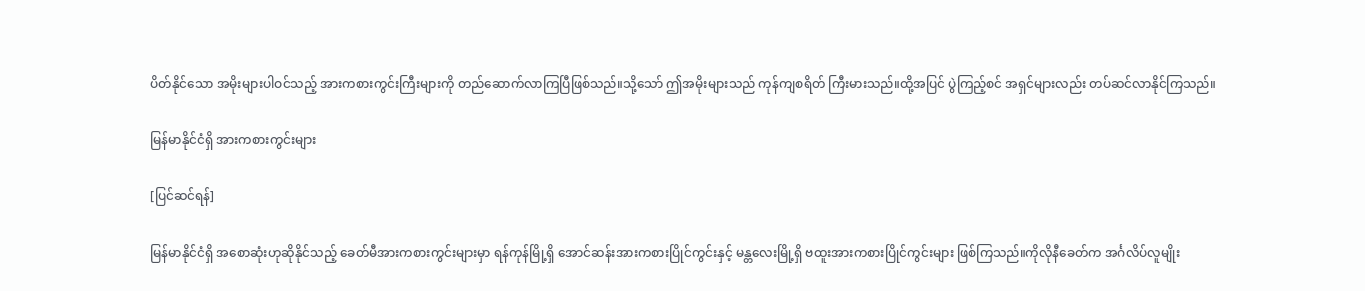ပိတ်နိုင်သော အမိုးများပါဝင်သည့် အားကစားကွင်းကြီးများကို တည်ဆောက်လာကြပြီဖြစ်သည်။သို့သော် ဤအမိုးများသည် ကုန်ကျစရိတ် ကြီးမားသည်။ထို့အပြင် ပွဲကြည့်စင် အရှင်များလည်း တပ်ဆင်လာနိုင်ကြသည်။

မြန်မာနိုင်ငံရှိ အားကစားကွင်းများ

[ပြင်ဆင်ရန်]

မြန်မာနိုင်ငံရှိ အစောဆုံးဟုဆိုနိုင်သည့် ခေတ်မီအားကစားကွင်းများမှာ ရန်ကုန်မြို့ရှိ အောင်ဆန်းအားကစားပြိုင်ကွင်းနှင့် မန္တလေးမြို့ရှိ ဗထူးအားကစားပြိုင်ကွင်းများ ဖြစ်ကြသည်။ကိုလိုနီခေတ်က အင်္ဂလိပ်လူမျိုး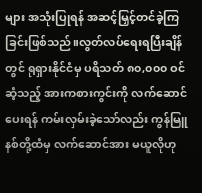များ အသုံးပြုရန် အဆင့်မြှင့်တင်ခဲ့ကြခြင်းဖြစ်သည်။လွတ်လပ်ရေးရပြီးချိန်တွင် ရုရှားနိုင်ငံမှ ပရိသတ် ၈၀,၀၀၀ ဝင်ဆံ့သည့် အားကစားကွင်းကို လက်ဆောင်ပေးရန် ကမ်းလှမ်းခဲ့သော်လည်း ကွန်မြူနစ်တို့ထံမှ လက်ဆောင်အား မယူလိုဟု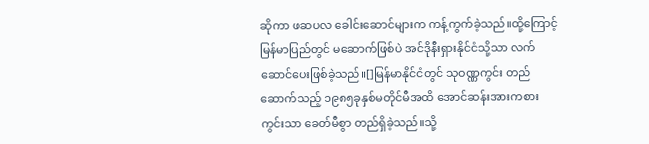ဆိုကာ ဖဆပလ ခေါင်းဆောင်များက ကန့်ကွက်ခဲ့သည်။ထို့ကြောင့် မြန်မာပြည်တွင် မဆောက်ဖြစ်ပဲ အင်ဒိုနီးရှားနိုင်ငံသို့သာ လက်ဆောင်ပေးဖြစ်ခဲ့သည်။[]မြန်မာနိုင်ငံတွင် သုဝဏ္ဏကွင်း တည်ဆောက်သည့် ၁၉၈၅ခုနှစ်မတိုင်မီအထိ အောင်ဆန်းအားကစားကွင်းသာ ခေတ်မီစွာ တည်ရှိခဲ့သည်။သို့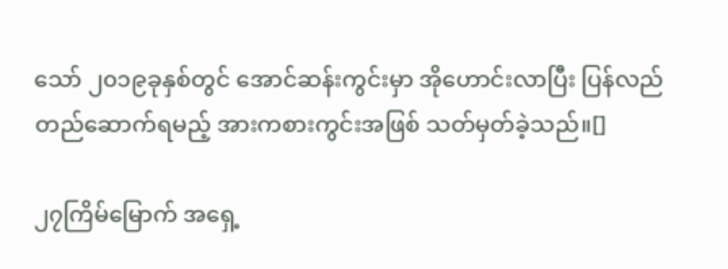သော် ၂၀၁၉ခုနှစ်တွင် အောင်ဆန်းကွင်းမှာ အိုဟောင်းလာပြီး ပြန်လည်တည်ဆောက်ရမည့် အားကစားကွင်းအဖြစ် သတ်မှတ်ခဲ့သည်။[]

၂၇ကြိမ်မြောက် အရှေ့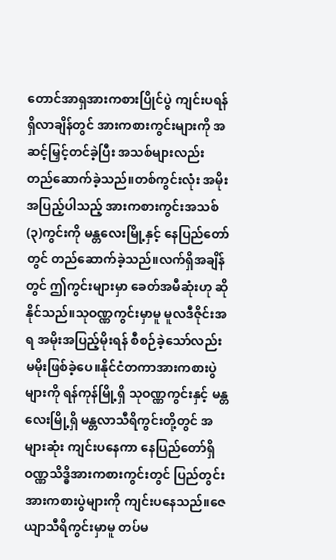တောင်အာရှအားကစားပြိုင်ပွဲ ကျင်းပရန်ရှိလာချိန်တွင် အားကစားကွင်းများကို အဆင့်မြှင့်တင်ခဲ့ပြီး အသစ်များလည်း တည်ဆောက်ခဲ့သည်။တစ်ကွင်းလုံး အမိုးအပြည့်ပါသည့် အားကစားကွင်းအသစ် (၃)ကွင်းကို မန္တလေးမြို့နှင့် နေပြည်တော်တွင် တည်ဆောက်ခဲ့သည်။လက်ရှိအချိန်တွင် ဤကွင်းများမှာ ခေတ်အမီဆုံးဟု ဆိုနိုင်သည်။သုဝဏ္ဏကွင်းမှာမူ မူလဒီဇိုင်းအရ အမိုးအပြည့်မိုးရန် စီစဉ်ခဲ့သော်လည်း မမိုးဖြစ်ခဲ့ပေ။နိုင်ငံတကာအားကစားပွဲများကို ရန်ကုန်မြို့ရှိ သုဝဏ္ဏကွင်းနှင့် မန္တလေးမြို့ရှိ မန္တလာသီရိကွင်းတို့တွင် အများဆုံး ကျင်းပနေကာ နေပြည်တော်ရှိ ဝဏ္ဏသိဒ္ဓိအားကစားကွင်းတွင် ပြည်တွင်းအားကစားပွဲများကို ကျင်းပနေသည်။ဇေယျာသီရိကွင်းမှာမူ တပ်မ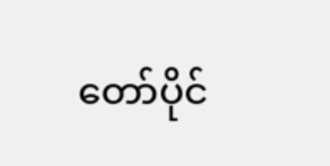တော်ပိုင်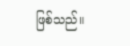ဖြစ်သည်။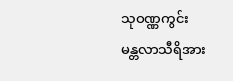သုဝဏ္ဏကွင်း
မန္တလာသီရိအား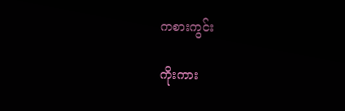ကစားကွင်း

ကိုးကား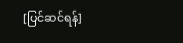[ပြင်ဆင်ရန်]